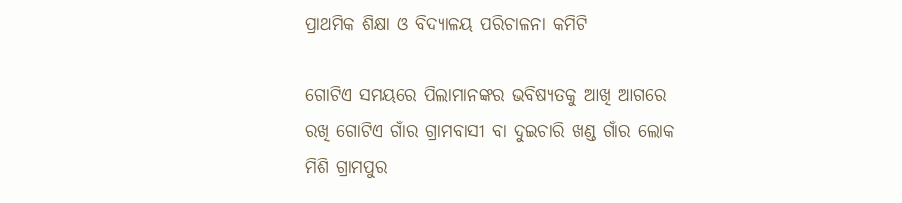ପ୍ରାଥମିକ ଶିକ୍ଷା ଓ ବିଦ୍ୟାଳୟ ପରିଚାଳନା କମିଟି

ଗୋଟିଏ ସମୟରେ ପିଲାମାନଙ୍କର ଭବିଷ୍ୟତକୁ ଆଖି ଆଗରେ ରଖି ଗୋଟିଏ ଗାଁର ଗ୍ରାମବାସୀ ବା ଦୁଇଚାରି ଖଣ୍ଡ ଗାଁର ଲୋକ ମିଶି ଗ୍ରାମପୁର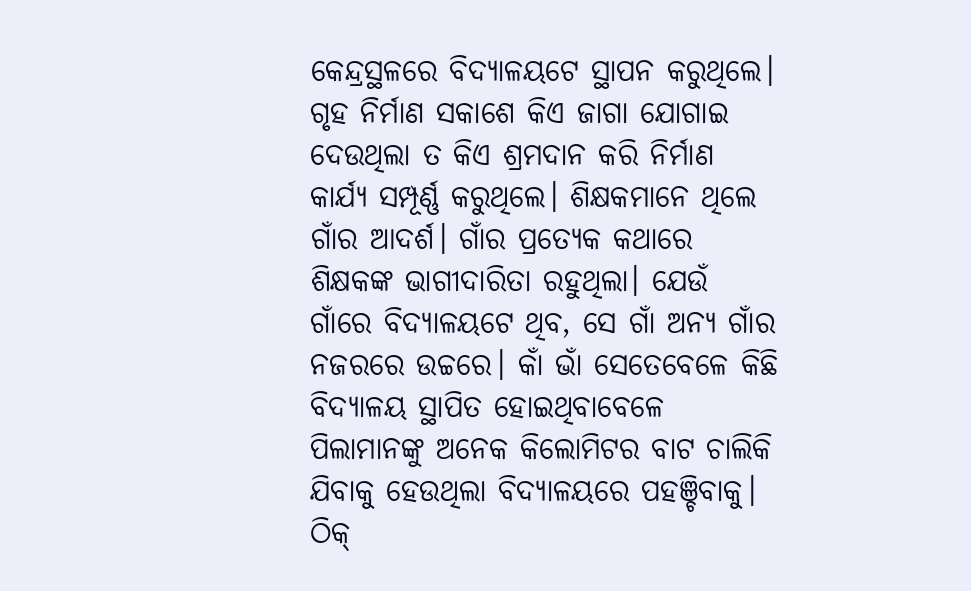କେନ୍ଦ୍ରସ୍ଥଳରେ ବିଦ୍ୟାଳୟଟେ ସ୍ଥାପନ କରୁଥିଲେ। ଗୃହ ନିର୍ମାଣ ସକାଶେ କିଏ ଜାଗା ଯୋଗାଇ ଦେଉଥିଲା ତ କିଏ ଶ୍ରମଦାନ କରି ନିର୍ମାଣ କାର୍ଯ୍ୟ ସମ୍ପୂର୍ଣ୍ଣ କରୁଥିଲେ। ଶିକ୍ଷକମାନେ ଥିଲେ ଗାଁର ଆଦର୍ଶ। ଗାଁର ପ୍ରତ୍ୟେକ କଥାରେ ଶିକ୍ଷକଙ୍କ ଭାଗୀଦାରିତା ରହୁଥିଲା। ଯେଉଁ ଗାଁରେ ବିଦ୍ୟାଳୟଟେ ଥିବ, ସେ ଗାଁ ଅନ୍ୟ ଗାଁର ନଜରରେ ଉଚ୍ଚରେ। କାଁ ଭାଁ ସେତେବେଳେ କିଛି ବିଦ୍ୟାଳୟ ସ୍ଥାପିତ ହୋଇଥିବାବେଳେ ପିଲାମାନଙ୍କୁ ଅନେକ କିଲୋମିଟର ବାଟ ଚାଲିକି ଯିବାକୁ ହେଉଥିଲା ବିଦ୍ୟାଳୟରେ ପହଞ୍ଚିବାକୁ। ଠିକ୍‌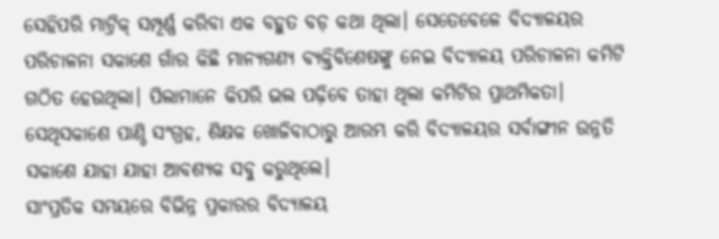ସେହିପରି ମାଟ୍ରିକ୍‌ ସମ୍ପୂର୍ଣ୍ଣ କରିବା ଏକ ବହୁତ ବଡ଼ କଥା ଥିଲା। ସେତେବେଳେ ବିଦ୍ୟାଳୟର ପରିଚାଳନା ସକାଶେ ଗାଁର କିଛି ମାନ୍ୟଗଣ୍ୟ ବ୍ୟକ୍ତିବିଶେଷଙ୍କୁ ନେଇ ବିଦ୍ୟାଳୟ ପରିଚାଳନା କମିଟି ଗଠିତ ହେଉଥିଲା। ପିଲାମାନେ କିପରି ଭଲ ପଢ଼ିବେ ତାହା ଥିଲା କମିଟିର ପ୍ରାଥମିକତା। ସେଥିସକାଶେ ପାଣ୍ଠି ସଂଗ୍ରହ, ଶିକ୍ଷକ ଖୋଜିବାଠାରୁ ଆରମ୍ଭ କରି ବିଦ୍ୟାଳୟର ସର୍ବାଙ୍ଗୀନ ଉନ୍ନତି ସକାଶେ ଯାହା ଯାହା ଆବଶ୍ୟକ ସବୁ କରୁଥିଲେ।
ସାଂପ୍ରତିକ ସମୟରେ ବିଭିନ୍ନ ପ୍ରକାରର ବିଦ୍ୟାଳୟ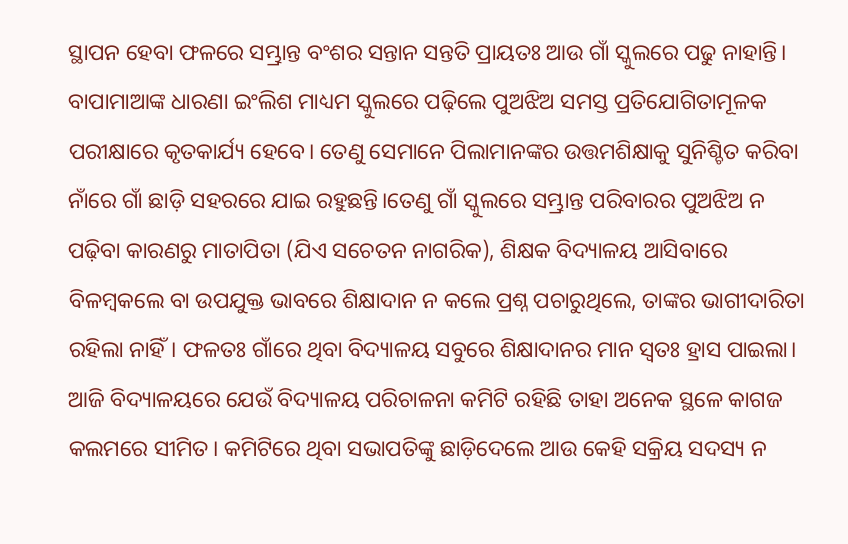ସ୍ଥାପନ ହେବା ଫଳରେ ସମ୍ଭ୍ରାନ୍ତ ବଂଶର ସନ୍ତାନ ସନ୍ତତି ପ୍ରାୟତଃ ଆଉ ଗାଁ ସ୍କୁଲରେ ପଢୁ ନାହାନ୍ତି। ବାପାମାଆଙ୍କ ଧାରଣା ଇଂଲିଶ ମାଧ୍ୟମ ସ୍କୁଲରେ ପଢ଼ିଲେ ପୁଅଝିଅ ସମସ୍ତ ପ୍ରତିଯୋଗିତାମୂଳକ ପରୀକ୍ଷାରେ କୃତକାର୍ଯ୍ୟ ହେବେ। ତେଣୁ ସେମାନେ ପିଲାମାନଙ୍କର ଉତ୍ତମଶିକ୍ଷାକୁ ସୁନିଶ୍ଚିତ କରିବା ନାଁରେ ଗାଁ ଛାଡ଼ି ସହରରେ ଯାଇ ରହୁଛନ୍ତି।ତେଣୁ ଗାଁ ସ୍କୁଲରେ ସମ୍ଭ୍ରାନ୍ତ ପରିବାରର ପୁଅଝିଅ ନ ପଢ଼ିବା କାରଣରୁ ମାତାପିତା (ଯିଏ ସଚେତନ ନାଗରିକ), ଶିକ୍ଷକ ବିଦ୍ୟାଳୟ ଆସିବାରେ ବିଳମ୍ବକଲେ ବା ଉପଯୁକ୍ତ ଭାବରେ ଶିକ୍ଷାଦାନ ନ କଲେ ପ୍ରଶ୍ନ ପଚାରୁଥିଲେ, ତାଙ୍କର ଭାଗୀଦାରିତା ରହିଲା ନାହିଁ। ଫଳତଃ ଗାଁରେ ଥିବା ବିଦ୍ୟାଳୟ ସବୁରେ ଶିକ୍ଷାଦାନର ମାନ ସ୍ବତଃ ହ୍ରାସ ପାଇଲା। ଆଜି ବିଦ୍ୟାଳୟରେ ଯେଉଁ ବିଦ୍ୟାଳୟ ପରିଚାଳନା କମିଟି ରହିଛି ତାହା ଅନେକ ସ୍ଥଳେ କାଗଜ କଲମରେ ସୀମିତ। କମିଟିରେ ଥିବା ସଭାପତିଙ୍କୁ ଛାଡ଼ିଦେଲେ ଆଉ କେହି ସକ୍ରିୟ ସଦସ୍ୟ ନ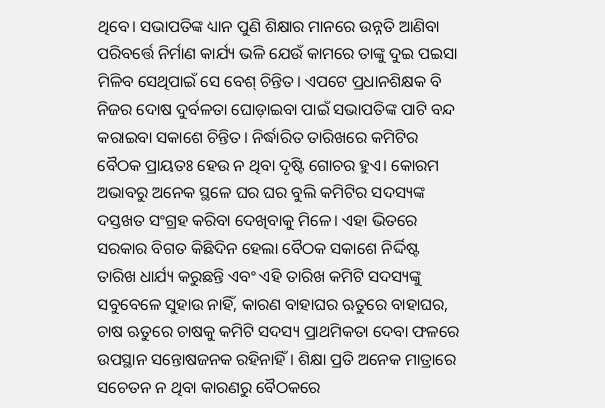ଥିବେ। ସଭାପତିଙ୍କ ଧ୍ୟାନ ପୁଣି ଶିକ୍ଷାର ମାନରେ ଉନ୍ନତି ଆଣିବା ପରିବର୍ତ୍ତେ ନିର୍ମାଣ କାର୍ଯ୍ୟ ଭଳି ଯେଉଁ କାମରେ ତାଙ୍କୁ ଦୁଇ ପଇସା ମିଳିବ ସେଥିପାଇଁ ସେ ବେଶ୍‌ ଚିନ୍ତିତ। ଏପଟେ ପ୍ରଧାନଶିକ୍ଷକ ବି ନିଜର ଦୋଷ ଦୁର୍ବଳତା ଘୋଡ଼ାଇବା ପାଇଁ ସଭାପତିଙ୍କ ପାଟି ବନ୍ଦ କରାଇବା ସକାଶେ ଚିନ୍ତିତ। ନିର୍ଦ୍ଧାରିତ ତାରିଖରେ କମିଟିର ବୈଠକ ପ୍ରାୟତଃ ହେଉ ନ ଥିବା ଦୃଷ୍ଟି ଗୋଚର ହୁଏ। କୋରମ ଅଭାବରୁ ଅନେକ ସ୍ଥଳେ ଘର ଘର ବୁଲି କମିଟିର ସଦସ୍ୟଙ୍କ ଦସ୍ତଖତ ସଂଗ୍ରହ କରିବା ଦେଖିବାକୁ ମିଳେ। ଏହା ଭିତରେ ସରକାର ବିଗତ କିଛିଦିନ ହେଲା ବୈଠକ ସକାଶେ ନିର୍ଦ୍ଦିଷ୍ଟ ତାରିଖ ଧାର୍ଯ୍ୟ କରୁଛନ୍ତି ଏବଂ ଏହି ତାରିଖ କମିଟି ସଦସ୍ୟଙ୍କୁ ସବୁବେଳେ ସୁହାଉ ନାହିଁ, କାରଣ ବାହାଘର ଋତୁରେ ବାହାଘର, ଚାଷ ଋତୁରେ ଚାଷକୁ କମିଟି ସଦସ୍ୟ ପ୍ରାଥମିକତା ଦେବା ଫଳରେ ଉପସ୍ଥାନ ସନ୍ତୋଷଜନକ ରହିନାହିଁ। ଶିକ୍ଷା ପ୍ରତି ଅନେକ ମାତ୍ରାରେ ସଚେତନ ନ ଥିବା କାରଣରୁ ବୈଠକରେ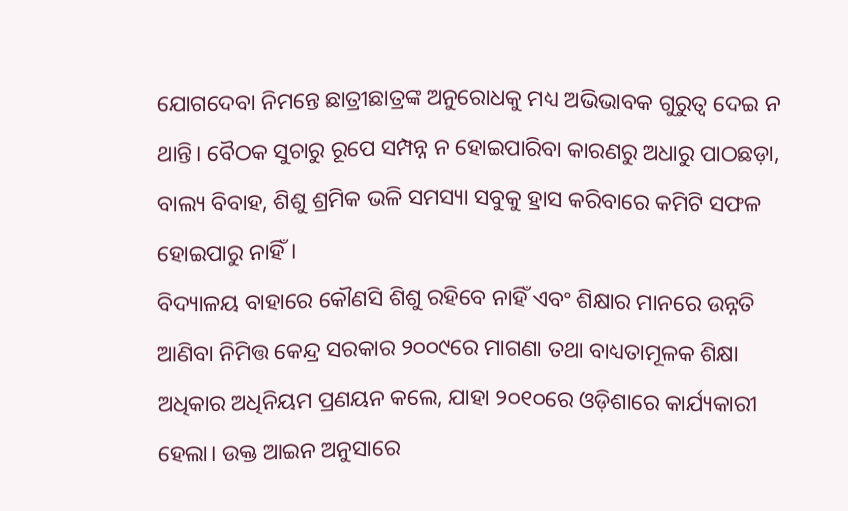ଯୋଗଦେବା ନିମନ୍ତେ ଛାତ୍ରୀଛାତ୍ରଙ୍କ ଅନୁରୋଧକୁ ମଧ୍ୟ ଅଭିଭାବକ ଗୁରୁତ୍ୱ ଦେଇ ନ ଥାନ୍ତି। ବୈଠକ ସୁଚାରୁ ରୂପେ ସମ୍ପନ୍ନ ନ ହୋଇପାରିବା କାରଣରୁ ଅଧାରୁ ପାଠଛଡ଼ା, ବାଲ୍ୟ ବିବାହ, ଶିଶୁ ଶ୍ରମିକ ଭଳି ସମସ୍ୟା ସବୁକୁ ହ୍ରାସ କରିବାରେ କମିଟି ସଫଳ ହୋଇପାରୁ ନାହିଁ।
ବିଦ୍ୟାଳୟ ବାହାରେ କୌଣସି ଶିଶୁ ରହିବେ ନାହିଁ ଏବଂ ଶିକ୍ଷାର ମାନରେ ଉନ୍ନତି ଆଣିବା ନିମିତ୍ତ କେନ୍ଦ୍ର ସରକାର ୨୦୦୯ରେ ମାଗଣା ତଥା ବାଧ୍ୟତାମୂଳକ ଶିକ୍ଷା ଅଧିକାର ଅଧିନିୟମ ପ୍ରଣୟନ କଲେ, ଯାହା ୨୦୧୦ରେ ଓଡ଼ିଶାରେ କାର୍ଯ୍ୟକାରୀ ହେଲା। ଉକ୍ତ ଆଇନ ଅନୁସାରେ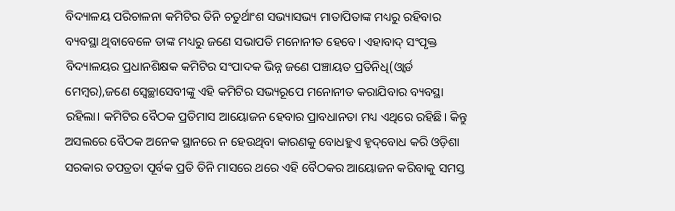ବିଦ୍ୟାଳୟ ପରିଚାଳନା କମିଟିର ତିନି ଚତୁର୍ଥାଂଶ ସଭ୍ୟାସଭ୍ୟ ମାତାପିତାଙ୍କ ମଧ୍ୟରୁ ରହିବାର ବ୍ୟବସ୍ଥା ଥିବାବେଳେ ତାଙ୍କ ମଧ୍ୟରୁ ଜଣେ ସଭାପତି ମନୋନୀତ ହେବେ। ଏହାବାଦ୍‌ ସଂପୃକ୍ତ ବିଦ୍ୟାଳୟର ପ୍ରଧାନଶିକ୍ଷକ କମିଟିର ସଂପାଦକ ଭିନ୍ନ ଜଣେ ପଞ୍ଚାୟତ ପ୍ରତିନିଧି(ଓ୍ବାର୍ଡ ମେମ୍ବର),ଜଣେ ସ୍ବେଚ୍ଛାସେବୀଙ୍କୁ ଏହି କମିଟିର ସଭ୍ୟରୂପେ ମନୋନୀତ କରାଯିବାର ବ୍ୟବସ୍ଥା ରହିଲା। କମିଟିର ବୈଠକ ପ୍ରତିମାସ ଆୟୋଜନ ହେବାର ପ୍ରାବଧାନତା ମଧ୍ୟ ଏଥିରେ ରହିଛି। କିନ୍ତୁ ଅସଲରେ ବୈଠକ ଅନେକ ସ୍ଥାନରେ ନ ହେଉଥିବା କାରଣକୁ ବୋଧହୁଏ ହୃଦ୍‌ବୋଧ କରି ଓଡ଼ିଶା ସରକାର ତପତ୍ରତା ପୂର୍ବକ ପ୍ରତି ତିନି ମାସରେ ଥରେ ଏହି ବୈଠକର ଆୟୋଜନ କରିବାକୁ ସମସ୍ତ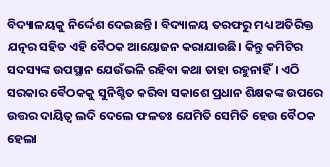ବିଦ୍ୟାଳୟକୁ ନିର୍ଦ୍ଦେଶ ଦେଇଛନ୍ତି । ବିଦ୍ୟାଳୟ ତରଫରୁ ମଧ୍ୟ ଅତିରିକ୍ତ ଯତ୍ନର ସହିତ ଏହି ବୈଠକ ଆୟୋଜନ କରାଯାଉଛି। କିନ୍ତୁ କମିଟିର ସଦସ୍ୟଙ୍କ ଉପସ୍ଥାନ ଯେଉଁଭଳି ରହିବା କଥା ତାହା ରହୁନାହିଁ। ଏଠି ସରକାର ବୈଠକକୁ ସୁନିଶ୍ଚିତ କରିବା ସକାଶେ ପ୍ରଧାନ ଶିକ୍ଷକଙ୍କ ଉପରେ ଉତ୍ତର ଦାୟିତ୍ୱ ଲଦି ଦେଲେ ଫଳତଃ ଯେମିତି ସେମିତି ହେଉ ବୈଠକ ହେଲା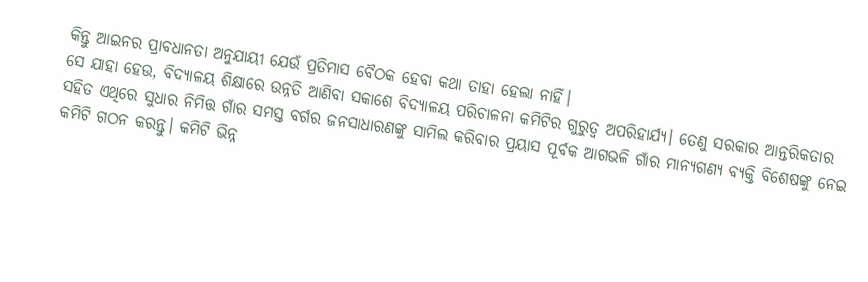କିନ୍ତୁ ଆଇନର ପ୍ରାବଧାନତା ଅନୁଯାୟୀ ଯେଉଁ ପ୍ରତିମାସ ବୈଠକ ହେବା କଥା ତାହା ହେଲା ନାହିଁ।
ସେ ଯାହା ହେଉ, ବିଦ୍ୟାଳୟ ଶିକ୍ଷାରେ ଉନ୍ନତି ଆଣିବା ସକାଶେ ବିଦ୍ୟାଳୟ ପରିଚାଳନା କମିଟିର ଗୁରୁତ୍ୱ ଅପରିହାର୍ଯ୍ୟ। ତେଣୁ ସରକାର ଆନ୍ତରିକତାର ସହିତ ଏଥିରେ ସୁଧାର ନିମିତ୍ତ ଗାଁର ସମସ୍ତ ବର୍ଗର ଜନସାଧାରଣଙ୍କୁ ସାମିଲ କରିବାର ପ୍ରୟାସ ପୂର୍ବକ ଆଗଭଳି ଗାଁର ମାନ୍ୟଗଣ୍ୟ ବ୍ୟକ୍ତି ବିଶେଷଙ୍କୁ ନେଇ କମିଟି ଗଠନ କରନ୍ତୁ। କମିଟି ଭିନ୍ନ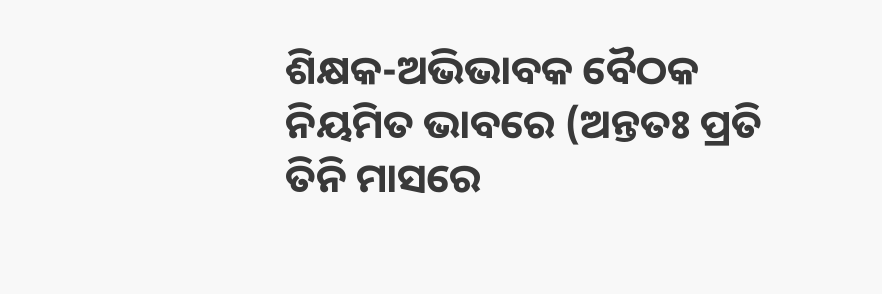ଶିକ୍ଷକ-ଅଭିଭାବକ ବୈଠକ ନିୟମିତ ଭାବରେ (ଅନ୍ତତଃ ପ୍ରତି ତିନି ମାସରେ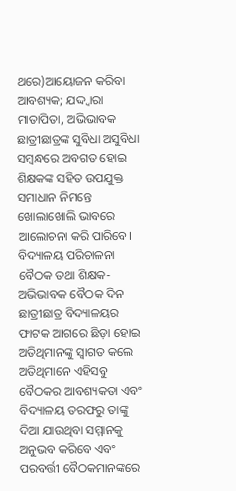ଥରେ)ଆୟୋଜନ କରିବା ଆବଶ୍ୟକ; ଯଦ୍ଦ୍ବାରା ମାତାପିତା, ଅଭିଭାବକ ଛାତ୍ରୀଛାତ୍ରଙ୍କ ସୁବିଧା ଅସୁବିଧା ସମ୍ବନ୍ଧରେ ଅବଗତ ହୋଇ ଶିକ୍ଷକଙ୍କ ସହିତ ଉପଯୁକ୍ତ ସମାଧାନ ନିମନ୍ତେ ଖୋଲାଖୋଲି ଭାବରେ ଆଲୋଚନା କରି ପାରିବେ। ବିଦ୍ୟାଳୟ ପରିଚାଳନା ବୈଠକ ତଥା ଶିକ୍ଷକ-ଅଭିଭାବକ ବୈଠକ ଦିନ ଛାତ୍ରୀଛାତ୍ର ବିଦ୍ୟାଳୟର ଫାଟକ ଆଗରେ ଛିଡ଼ା ହୋଇ ଅତିଥିମାନଙ୍କୁ ସ୍ବାଗତ କଲେ ଅତିଥିମାନେ ଏହିସବୁ ବୈଠକର ଆବଶ୍ୟକତା ଏବଂ ବିଦ୍ୟାଳୟ ତରଫରୁ ତାଙ୍କୁ ଦିଆ ଯାଉଥିବା ସମ୍ମାନକୁ ଅନୁଭବ କରିବେ ଏବଂ ପରବର୍ତ୍ତୀ ବୈଠକମାନଙ୍କରେ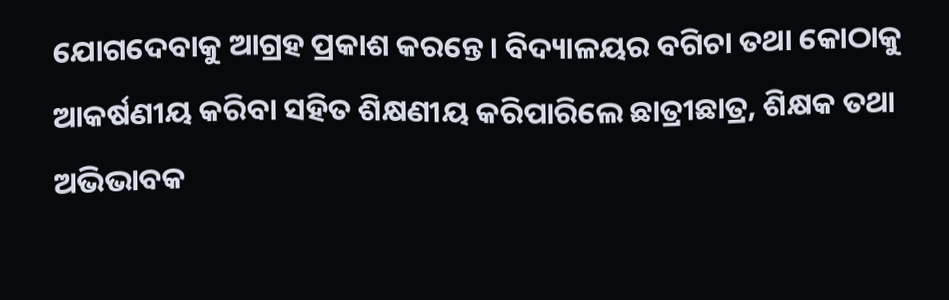ଯୋଗଦେବାକୁ ଆଗ୍ରହ ପ୍ରକାଶ କରନ୍ତେ। ବିଦ୍ୟାଳୟର ବଗିଚା ତଥା କୋଠାକୁ ଆକର୍ଷଣୀୟ କରିବା ସହିତ ଶିକ୍ଷଣୀୟ କରିପାରିଲେ ଛାତ୍ରୀଛାତ୍ର, ଶିକ୍ଷକ ତଥା ଅଭିଭାବକ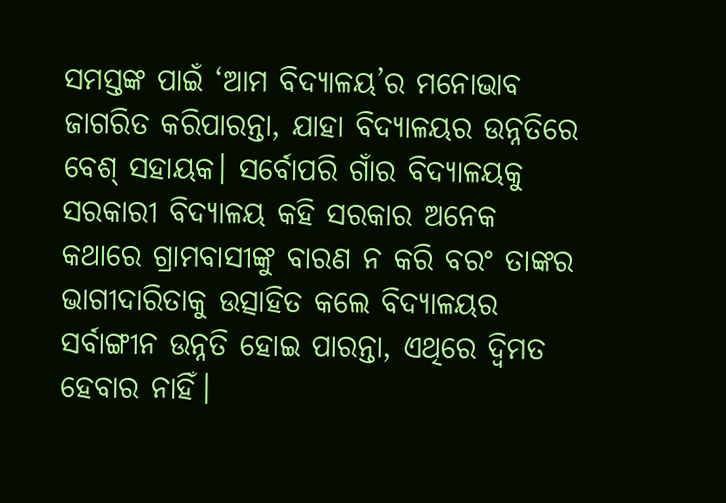ସମସ୍ତଙ୍କ ପାଇଁ ‘ଆମ ବିଦ୍ୟାଳୟ’ର ମନୋଭାବ ଜାଗରିତ କରିପାରନ୍ତା, ଯାହା ବିଦ୍ୟାଳୟର ଉନ୍ନତିରେ ବେଶ୍‌ ସହାୟକ। ସର୍ବୋପରି ଗାଁର ବିଦ୍ୟାଳୟକୁ ସରକାରୀ ବିଦ୍ୟାଳୟ କହି ସରକାର ଅନେକ କଥାରେ ଗ୍ରାମବାସୀଙ୍କୁ ବାରଣ ନ କରି ବରଂ ତାଙ୍କର ଭାଗୀଦାରିତାକୁ ଉତ୍ସାହିତ କଲେ ବିଦ୍ୟାଳୟର ସର୍ବାଙ୍ଗୀନ ଉନ୍ନତି ହୋଇ ପାରନ୍ତା, ଏଥିରେ ଦ୍ୱିମତ ହେବାର ନାହିଁ।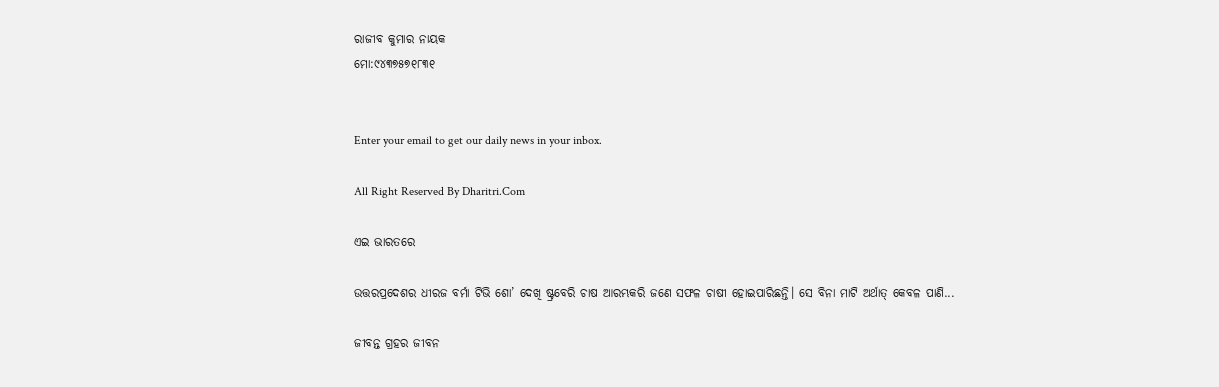ରାଜୀବ କୁମାର ନାୟକ
ମୋ:୯୪୩୭୫୭୧୮୩୧


Enter your email to get our daily news in your inbox.

All Right Reserved By Dharitri.Com

ଏଇ ଭାରତରେ

ଉତ୍ତରପ୍ରଦେଶର ଧୀରଜ ବର୍ମା ଟିଭି ଶୋ’ ଦେଖି ଷ୍ଟ୍ରବେରି ଚାଷ ଆରମ୍ଭକରି ଜଣେ ସଫଳ ଚାଷୀ ହୋଇପାରିଛନ୍ତି। ସେ ବିନା ମାଟି ଅର୍ଥାତ୍‌ କେବଳ ପାଣି...

ଜୀବନ୍ତ ଗ୍ରହର ଜୀବନ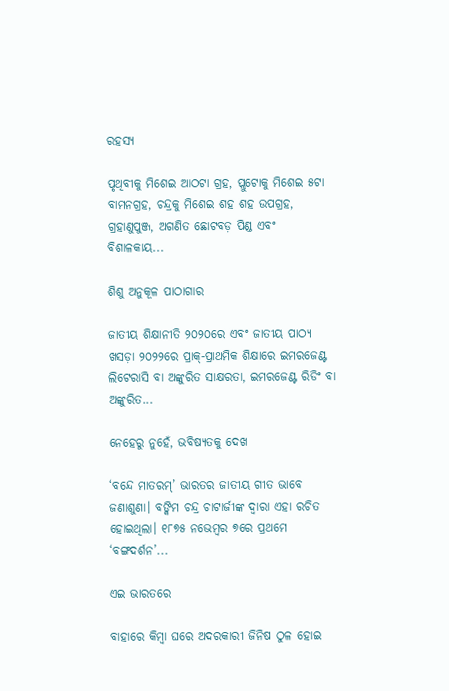ରହସ୍ୟ

ପୃଥିବୀକୁ ମିଶେଇ ଆଠଟା ଗ୍ରହ, ପ୍ଲୁଟୋକୁ ମିଶେଇ ୫ଟା ବାମନଗ୍ରହ, ଚନ୍ଦ୍ରକୁ ମିଶେଇ ଶହ ଶହ ଉପଗ୍ରହ, ଗ୍ରହାଣୁପୁଞ୍ଜ, ଅଗଣିତ ଛୋଟବଡ଼ ପିଣ୍ଡ ଏବଂ ବିଶାଳକାୟ...

ଶିଶୁ ଅନୁକୂଳ ପାଠାଗାର

ଜାତୀୟ ଶିକ୍ଷାନୀତି ୨୦୨୦ରେ ଏବଂ ଜାତୀୟ ପାଠ୍ୟ ଖସଡ଼ା ୨୦୨୨ରେ ପ୍ରାକ୍‌-ପ୍ରାଥମିକ ଶିକ୍ଷାରେ ଇମରଜେଣ୍ଟ ଲିଟେରାସି ବା ଅଙ୍କୁରିତ ସାକ୍ଷରତା, ଇମରଜେଣ୍ଟ ରିଡିଂ ବା ଅଙ୍କୁରିତ...

ନେହେରୁ ନୁହେଁ, ଭବିଷ୍ୟତକୁ ଦେଖ

‘ବନ୍ଦେ ମାତରମ୍‌’ ଭାରତର ଜାତୀୟ ଗୀତ ଭାବେ ଜଣାଶୁଣା। ବଙ୍କିମ ଚନ୍ଦ୍ର ଚାଟାର୍ଜୀଙ୍କ ଦ୍ୱାରା ଏହା ରଚିତ ହୋଇଥିଲା। ୧୮୭୫ ନଭେମ୍ବର ୭ରେ ପ୍ରଥମେ ‘ବଙ୍ଗଦର୍ଶନ’...

ଏଇ ଭାରତରେ

ବାହାରେ କିମ୍ବା ଘରେ ଅଦରକାରୀ ଜିନିଷ ଠୁଳ ହୋଇ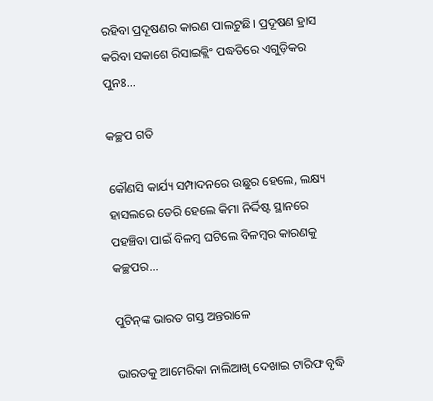ରହିବା ପ୍ରଦୂଷଣର କାରଣ ପାଲଟୁଛି। ପ୍ରଦୂଷଣ ହ୍ରାସ କରିବା ସକାଶେ ରିସାଇକ୍ଲିଂ ପଦ୍ଧତିରେ ଏଗୁଡ଼ିକର ପୁନଃ...

କଚ୍ଛପ ଗତି

କୌଣସି କାର୍ଯ୍ୟ ସମ୍ପାଦନରେ ଉଛୁର ହେଲେ, ଲକ୍ଷ୍ୟ ହାସଲରେ ଡେରି ହେଲେ କିମା ନିର୍ଦ୍ଦିଷ୍ଟ ସ୍ଥାନରେ ପହଞ୍ଚିବା ପାଇଁ ବିଳମ୍ବ ଘଟିଲେ ବିଳମ୍ବର କାରଣକୁ କଚ୍ଛପର...

ପୁଟିନ୍‌ଙ୍କ ଭାରତ ଗସ୍ତ ଅନ୍ତରାଳେ

ଭାରତକୁ ଆମେରିକା ନାଲିଆଖି ଦେଖାଇ ଟାରିଫ ବୃଦ୍ଧି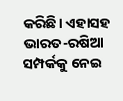କରିଛି। ଏହାସହ ଭାରତ-ରଷିଆ ସମ୍ପର୍କକୁ ନେଇ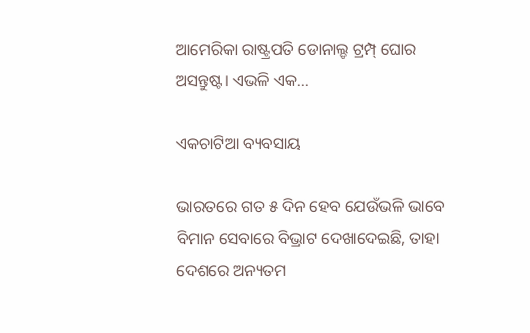ଆମେରିକା ରାଷ୍ଟ୍ରପତି ଡୋନାଲ୍ଡ ଟ୍ରମ୍ପ୍‌ ଘୋର ଅସନ୍ତୁଷ୍ଟ। ଏଭଳି ଏକ...

ଏକଚାଟିଆ ବ୍ୟବସାୟ

ଭାରତରେ ଗତ ୫ ଦିନ ହେବ ଯେଉଁଭଳି ଭାବେ ବିମାନ ସେବାରେ ବିଭ୍ରାଟ ଦେଖାଦେଇଛି, ତାହା ଦେଶରେ ଅନ୍ୟତମ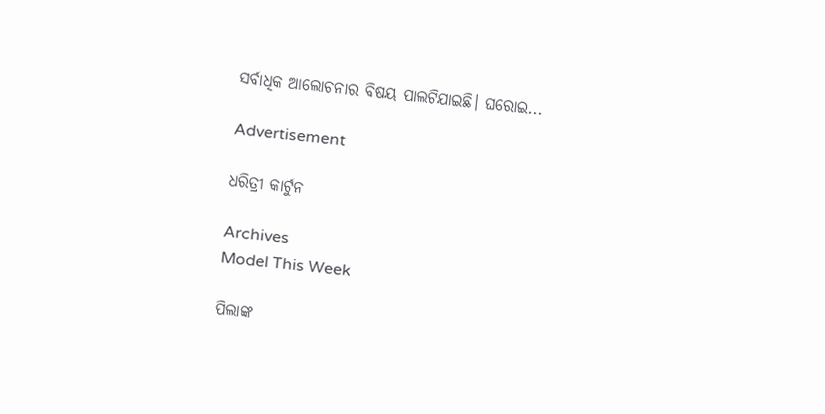ସର୍ବାଧିକ ଆଲୋଚନାର ବିଷୟ ପାଲଟିଯାଇଛି। ଘରୋଇ...

Advertisement

ଧରିତ୍ରୀ କାର୍ଟୁନ

Archives
Model This Week

ପିଲାଙ୍କ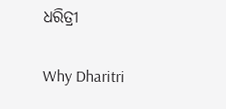ଧରିତ୍ରୀ

Why Dharitri